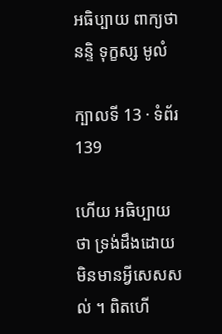អធិប្បាយ ពាក្យថា នន្ទិ ទុក្ខស្ស មូលំ

ក្បាលទី 13 · ទំព័រ 139

ហើយ អធិប្បាយថា ទ្រង់ដឹងដោយមិនមានអ្វីសេសសល់ ។ ពិតហើ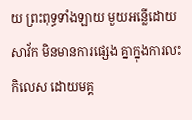យ ព្រះពុទ្ធទាំងឡាយ មួយអន្លើដោយសាវ័ក មិនមានការផ្សេង គ្នាក្នុងការលះកិលេស ដោយមគ្គ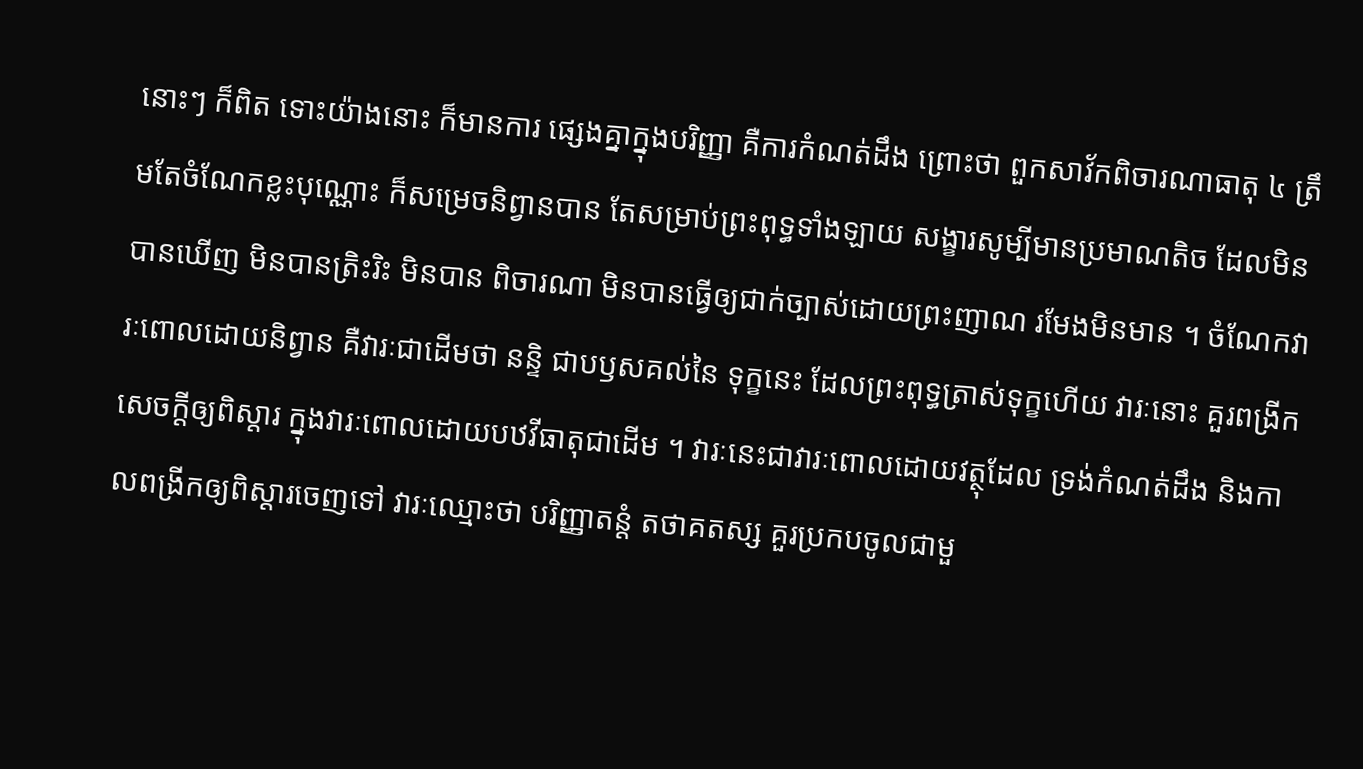នោះៗ ក៏ពិត ទោះយ៉ាងនោះ ក៏មានការ ផ្សេងគ្នាក្នុងបរិញ្ញា គឺការកំណត់ដឹង ព្រោះថា ពួកសាវ័កពិចារណាធាតុ ៤ ត្រឹមតែចំណែកខ្លះបុណ្ណោះ ក៏សម្រេចនិព្វានបាន តែសម្រាប់ព្រះពុទ្ធទាំងឡាយ សង្ខារសូម្បីមានប្រមាណតិច ដែលមិនបានឃើញ មិនបានត្រិះរិះ មិនបាន ពិចារណា មិនបានធ្វើឲ្យជាក់ច្បាស់ដោយព្រះញាណ រមែងមិនមាន ។ ចំណែកវារៈពោលដោយនិព្វាន គឺវារៈជាដើមថា នន្ទិ ជាបឫសគល់នៃ ទុក្ខនេះ ដែលព្រះពុទ្ធត្រាស់ទុក្ខហើយ វារៈនោះ គួរពង្រីកសេចក្តីឲ្យពិស្តារ ក្នុងវារៈពោលដោយបឋវីធាតុជាដើម ។ វារៈនេះជាវារៈពោលដោយវត្ថុដែល ទ្រង់កំណត់ដឹង និងកាលពង្រីកឲ្យពិស្តារចេញទៅ វារៈឈ្មោះថា បរិញ្ញាតន្តំ តថាគតស្ស គួរប្រកបចូលជាមួ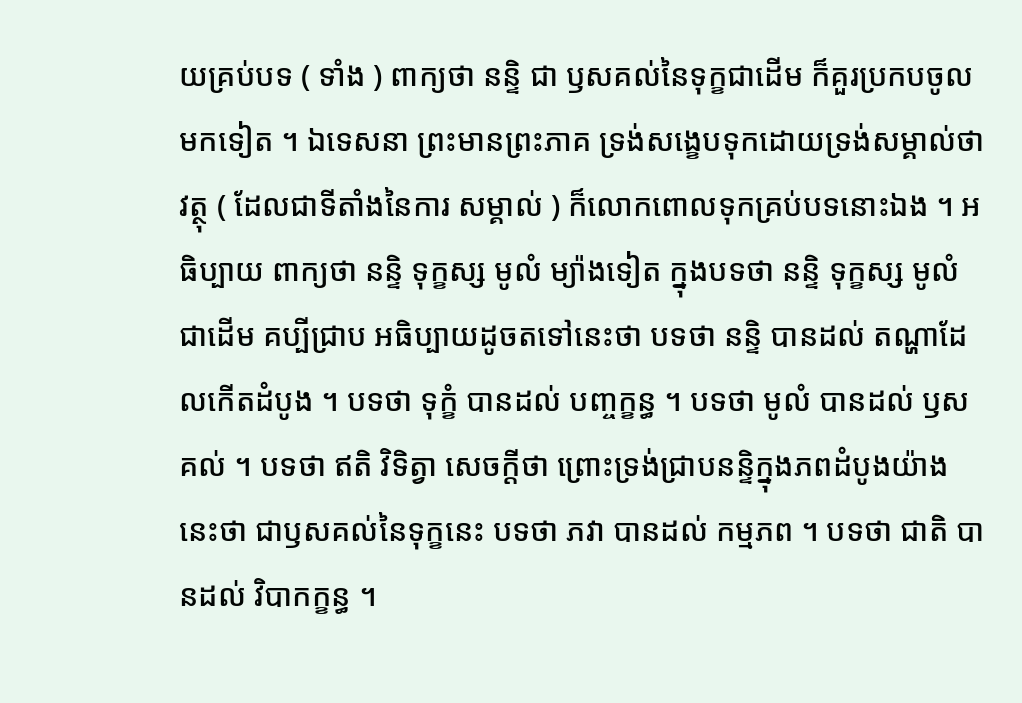យគ្រប់បទ ( ទាំង ) ពាក្យថា នន្ទិ ជា ឫសគល់នៃទុក្ខជាដើម ក៏គួរប្រកបចូលមកទៀត ។ ឯទេសនា ព្រះមានព្រះភាគ ទ្រង់សង្ខេបទុកដោយទ្រង់សម្គាល់ថា វត្ថុ ( ដែលជាទីតាំងនៃការ សម្គាល់ ) ក៏លោកពោលទុកគ្រប់បទនោះឯង ។ អធិប្បាយ ពាក្យថា នន្ទិ ទុក្ខស្ស មូលំ ម្យ៉ាងទៀត ក្នុងបទថា នន្ទិ ទុក្ខស្ស មូលំ ជាដើម គប្បីជ្រាប អធិប្បាយដូចតទៅនេះថា បទថា នន្ទិ បានដល់ តណ្ហាដែលកើតដំបូង ។ បទថា ទុក្ខំ បានដល់ បញ្ចក្ខន្ធ ។ បទថា មូលំ បានដល់ ឫសគល់ ។ បទថា ឥតិ វិទិត្វា សេចក្តីថា ព្រោះទ្រង់ជ្រាបនន្ទិក្នុងភពដំបូងយ៉ាងនេះថា ជាឫសគល់នៃទុក្ខនេះ បទថា ភវា បានដល់ កម្មភព ។ បទថា ជាតិ បានដល់ វិបាកក្ខន្ធ ។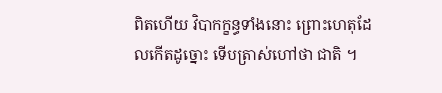ពិតហើយ វិបាកក្ខន្ធទាំងនោះ ព្រោះហេតុដែលកើតដូច្នោះ ទើបត្រាស់ហៅថា ជាតិ ។